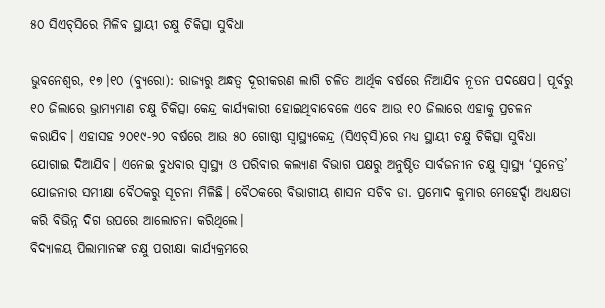୫୦ ସିଏଚ୍‌ସିରେ ମିଳିବ ସ୍ଥାୟୀ ଚକ୍ଷୁ ଚିକିତ୍ସା ସୁବିଧା

ଭୁବନେଶ୍ୱର, ୧୭।୧୦ (ବ୍ୟୁରୋ): ରାଜ୍ୟରୁ ଅନ୍ଧତ୍ୱ ଦୂରୀକରଣ ଲାଗି ଚଳିତ ଆର୍ଥିକ ବର୍ଷରେ ନିଆଯିବ ନୂତନ ପଦକ୍ଷେପ। ପୂର୍ବରୁ ୧୦ ଜିଲାରେ ଭ୍ରାମ୍ୟମାଣ ଚକ୍ଷୁ ଚିକିତ୍ସା କେନ୍ଦ୍ର କାର୍ଯ୍ୟକାରୀ ହୋଇଥିବାବେଳେ ଏବେ ଆଉ ୧୦ ଜିଲାରେ ଏହାକୁ ପ୍ରଚଳନ କରାଯିବ। ଏହାସହ ୨୦୧୯-୨୦ ବର୍ଷରେ ଆଉ ୫୦ ଗୋଷ୍ଠୀ ସ୍ବାସ୍ଥ୍ୟକେନ୍ଦ୍ର (ସିଏଚ୍‌ସି)ରେ ମଧ୍ୟ ସ୍ଥାୟୀ ଚକ୍ଷୁ ଚିକିତ୍ସା ସୁବିଧା ଯୋଗାଇ ଦିଆଯିବ। ଏନେଇ ବୁଧବାର ସ୍ବାସ୍ଥ୍ୟ ଓ ପରିବାର କଲ୍ୟାଣ ବିଭାଗ ପକ୍ଷରୁ ଅନୁଷ୍ଠିତ ସାର୍ବଜନୀନ ଚକ୍ଷୁ ସ୍ବାସ୍ଥ୍ୟ ‘ସୁନେତ୍ର’ ଯୋଜନାର ସମୀକ୍ଷା ବୈଠକରୁ ସୂଚନା ମିଳିଛି। ବୈଠକରେ ବିଭାଗୀୟ ଶାସନ ସଚିବ ଡା. ପ୍ରମୋଦ କୁମାର ମେହେର୍ଦ୍ଦା ଅଧ୍ୟକ୍ଷତା କରି ବିଭିନ୍ନ ଦିଗ ଉପରେ ଆଲୋଚନା କରିଥିଲେ।
ବିଦ୍ୟାଳୟ ପିଲାମାନଙ୍କ ଚକ୍ଷୁ ପରୀକ୍ଷା କାର୍ଯ୍ୟକ୍ରମରେ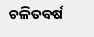ଚଳିତବର୍ଷ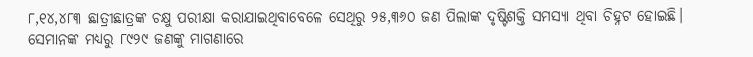୮,୧୪,୪୮୩ ଛାତ୍ରୀଛାତ୍ରଙ୍କ ଚକ୍ଷୁ ପରୀକ୍ଷା କରାଯାଇଥିବାବେଳେ ସେଥିରୁ ୨୫,୩୬୦ ଜଣ ପିଲାଙ୍କ ଦୃଷ୍ଟିଶକ୍ତି ସମସ୍ୟା ଥିବା ଚିହ୍ନଟ ହୋଇଛି। ସେମାନଙ୍କ ମଧ୍ୟରୁ ୮୯୨୯ ଜଣଙ୍କୁ ମାଗଣାରେ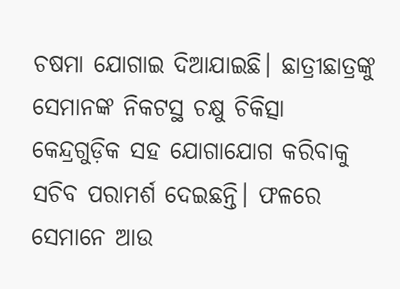ଚଷମା ଯୋଗାଇ ଦିଆଯାଇଛି। ଛାତ୍ରୀଛାତ୍ରଙ୍କୁ ସେମାନଙ୍କ ନିକଟସ୍ଥ ଚକ୍ଷୁ ଚିକିତ୍ସା କେନ୍ଦ୍ରଗୁଡ଼ିକ ସହ ଯୋଗାଯୋଗ କରିବାକୁ ସଚିବ ପରାମର୍ଶ ଦେଇଛନ୍ତି। ଫଳରେ ସେମାନେ ଆଉ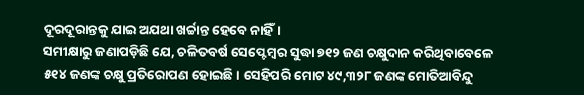ଦୂରଦୂରାନ୍ତକୁ ଯାଇ ଅଯଥା ଖର୍ଚ୍ଚାନ୍ତ ହେବେ ନାହିଁ।
ସମୀକ୍ଷାରୁ ଜଣାପଡ଼ିଛି ଯେ, ଚଳିତବର୍ଷ ସେପ୍ଟେମ୍ବର ସୁଦ୍ଧା ୭୧୨ ଜଣ ଚକ୍ଷୁଦାନ କରିଥିବାବେଳେ ୫୧୪ ଜଣଙ୍କ ଚକ୍ଷୁ ପ୍ରତିରୋପଣ ହୋଇଛି। ସେହିପରି ମୋଟ ୪୯,୩୨୮ ଜଣଙ୍କ ମୋତିଆବିନ୍ଦୁ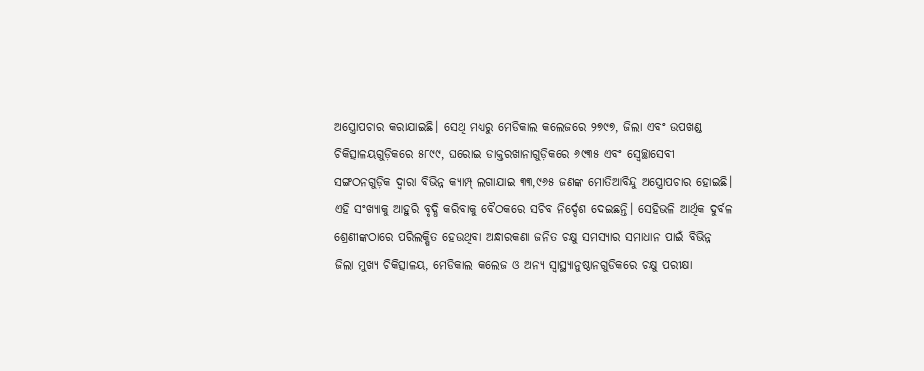ଅସ୍ତ୍ରୋପଚାର କରାଯାଇଛି। ସେଥି ମଧ୍ୟରୁ ମେଡିକାଲ କଲେଜରେ ୨୭୯୭, ଜିଲା ଏବଂ ଉପଖଣ୍ଡ ଚିକିତ୍ସାଳୟଗୁଡ଼ିକରେ ୫୮୯୯, ଘରୋଇ ଡାକ୍ତରଖାନାଗୁଡ଼ିକରେ ୬୯୩୫ ଏବଂ ସ୍ବେଚ୍ଛାସେବୀ ସଙ୍ଗଠନଗୁଡ଼ିକ ଦ୍ୱାରା ବିଭିନ୍ନ କ୍ୟାମ୍ପ୍‌ ଲଗାଯାଇ ୩୩,୯୬୫ ଜଣଙ୍କ ମୋତିଆବିନ୍ଦୁ ଅସ୍ତ୍ରୋପଚାର ହୋଇଛି। ଏହି ସଂଖ୍ୟାକୁ ଆହୁରି ବୃଦ୍ଧି କରିବାକୁ ବୈଠକରେ ସଚିବ ନିର୍ଦ୍ଦେଶ ଦେଇଛନ୍ତି। ସେହିଭଳି ଆର୍ଥିକ ଦୁର୍ବଳ ଶ୍ରେଣୀଙ୍କଠାରେ ପରିଲକ୍ଷିତ ହେଉଥିବା ଅନ୍ଧାରକଣା ଜନିତ ଚକ୍ଷୁ ସମସ୍ୟାର ସମାଧାନ ପାଇଁ ବିଭିନ୍ନ ଜିଲା ମୁଖ୍ୟ ଚିକିତ୍ସାଳୟ, ମେଡିକାଲ କଲେଜ ଓ ଅନ୍ୟ ସ୍ବାସ୍ଥ୍ୟାନୁଷ୍ଠାନଗୁଡିକରେ ଚକ୍ଷୁ ପରୀକ୍ଷା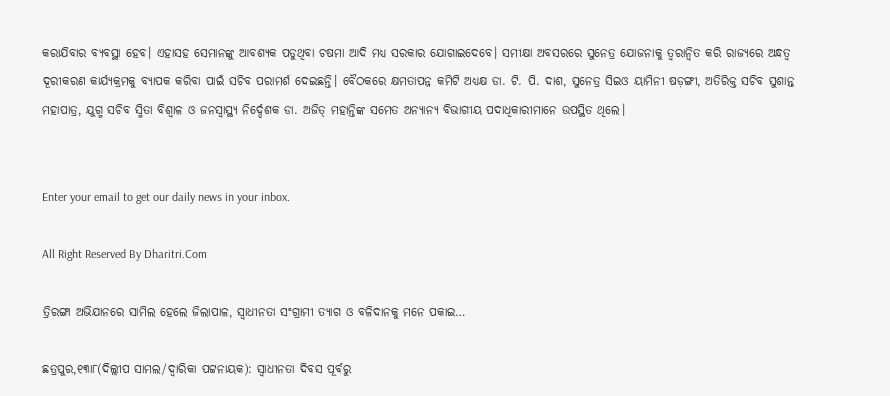କରାଯିବାର ବ୍ୟବସ୍ଥା ହେବ। ଏହାସହ ସେମାନଙ୍କୁ ଆବଶ୍ୟକ ପଡୁଥିବା ଚଷମା ଆଦି ମଧ୍ୟ ସରକାର ଯୋଗାଇଦେବେ। ସମୀକ୍ଷା ଅବସରରେ ସୁନେତ୍ର ଯୋଜନାକୁ ତ୍ୱରାନ୍ବିତ କରି ରାଜ୍ୟରେ ଅନ୍ଧତ୍ୱ ଦୂରୀକରଣ କାର୍ଯ୍ୟକ୍ରମକୁ ବ୍ୟାପକ କରିବା ପାଇଁ ସଚିବ ପରାମର୍ଶ ଦେଇଛନ୍ତି। ବୈଠକରେ କ୍ଷମତାପନ୍ନ କମିଟି ଅଧ୍ୟକ୍ଷ ଡା. ଟି. ପି. ଦାଶ, ସୁନେତ୍ର ସିଇଓ ୟାମିନୀ ଷଡ଼ଙ୍ଗୀ, ଅତିରିକ୍ତ ସଚିବ ସୁଶାନ୍ତ ମହାପାତ୍ର, ଯୁଗ୍ମ ସଚିବ ସ୍ମିତା ବିଶ୍ୱାଳ ଓ ଜନସ୍ବାସ୍ଥ୍ୟ ନିର୍ଦ୍ଦେଶକ ଡା. ଅଜିତ୍‌ ମହାନ୍ତିଙ୍କ ସମେତ ଅନ୍ୟାନ୍ୟ ବିଭାଗୀୟ ପଦାଧିକାରୀମାନେ ଉପସ୍ଥିତ ଥିଲେ।


Enter your email to get our daily news in your inbox.

All Right Reserved By Dharitri.Com

ତ୍ରିରଙ୍ଗା ଅଭିଯାନରେ ସାମିଲ ହେଲେ ଜିଲାପାଳ, ସ୍ବାଧୀନତା ସଂଗ୍ରାମୀ ତ୍ୟାଗ ଓ ବଳିଦାନକୁ ମନେ ପକାଇ…

ଛତ୍ରପୁର,୧୩ା୮(ଦିଲ୍ଲୀପ ସାମଲ/ଦ୍ୱାରିକା ପଟ୍ଟନାୟକ): ସ୍ବାଧୀନତା ଦିବସ ପୂର୍ବରୁ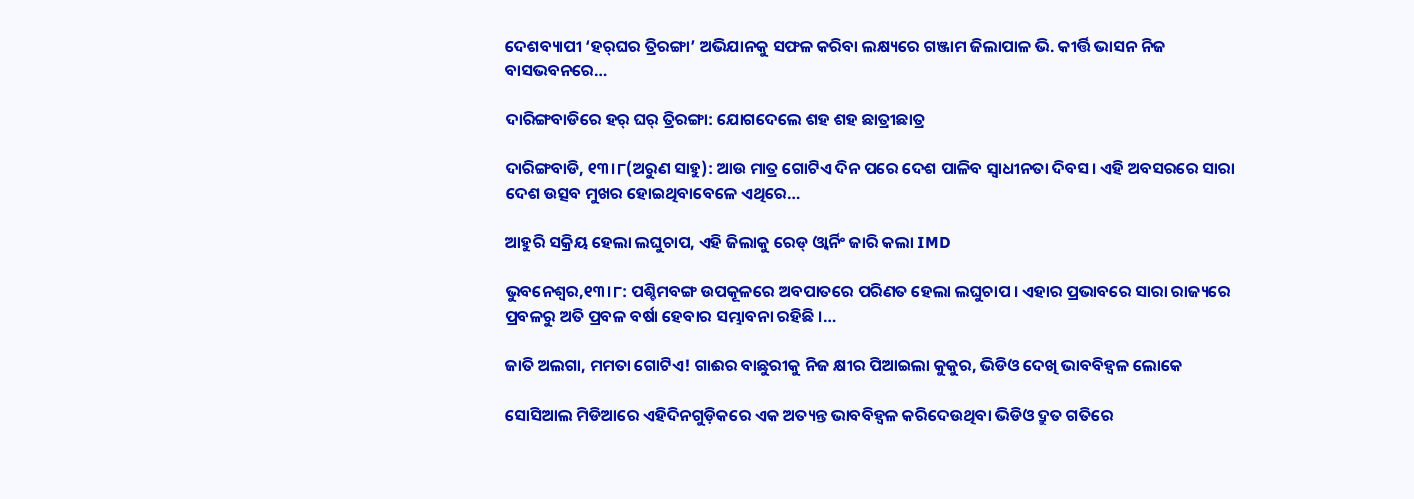ଦେଶବ୍ୟାପୀ ‘ହର୍‌ଘର ତ୍ରିରଙ୍ଗା’ ଅଭିଯାନକୁ ସଫଳ କରିବା ଲକ୍ଷ୍ୟରେ ଗଞ୍ଜାମ ଜିଲାପାଳ ଭି. କୀର୍ତ୍ତି ଭାସନ ନିଜ ବାସଭବନରେ…

ଦାରିଙ୍ଗବାଡିରେ ହର୍‌ ଘର୍‌ ତ୍ରିରଙ୍ଗା: ଯୋଗଦେଲେ ଶହ ଶହ ଛାତ୍ରୀଛାତ୍ର

ଦାରିଙ୍ଗବାଡି, ୧୩।୮(ଅରୁଣ ସାହୁ): ଆଉ ମାତ୍ର ଗୋଟିଏ ଦିନ ପରେ ଦେଶ ପାଳିବ ସ୍ବାଧୀନତା ଦିବସ। ଏହି ଅବସରରେ ସାରା ଦେଶ ଉତ୍ସବ ମୁଖର ହୋଇଥିବାବେଳେ ଏଥିରେ…

ଆହୁରି ସକ୍ରିୟ ହେଲା ଲଘୁଚାପ, ଏହି ଜିଲାକୁ ରେଡ୍ ଓ୍ବାର୍ନିଂ ଜାରି କଲା IMD

ଭୁବନେଶ୍ବର,୧୩।୮: ପଶ୍ଚିମବଙ୍ଗ ଉପକୂଳରେ ଅବପାତରେ ପରିଣତ ହେଲା ଲଘୁଚାପ । ଏହାର ପ୍ରଭାବରେ ସାରା ରାଜ୍ୟରେ ପ୍ରବଳରୁ ଅତି ପ୍ରବଳ ବର୍ଷା ହେବାର ସମ୍ଭାବନା ରହିଛି ।…

ଜାତି ଅଲଗା, ମମତା ଗୋଟିଏ! ଗାଈର ବାଛୁରୀକୁ ନିଜ କ୍ଷୀର ପିଆଇଲା କୁକୁର, ଭିଡିଓ ଦେଖି ଭାବବିହ୍ବଳ ଲୋକେ

ସୋସିଆଲ ମିଡିଆରେ ଏହିଦିନଗୁଡ଼ିକରେ ଏକ ଅତ୍ୟନ୍ତ ଭାବବିହ୍ବଳ କରିଦେଉଥିବା ଭିଡିଓ ଦ୍ରୁତ ଗତିରେ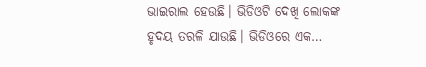ଭାଇରାଲ ହେଉଛି। ଭିଡିଓଟି ଦେଖି ଲୋକଙ୍କ ହୃଦୟ ତରଳି ଯାଉଛି। ଭିଡିଓରେ ଏକ…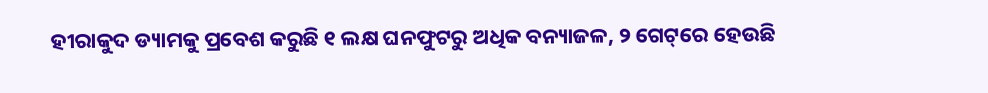ହୀରାକୁଦ ଡ୍ୟାମକୁ ପ୍ରବେଶ କରୁଛି ୧ ଲକ୍ଷ ଘନଫୁଟରୁ ଅଧିକ ବନ୍ୟାଜଳ, ୨ ଗେଟ୍‌ରେ ହେଉଛି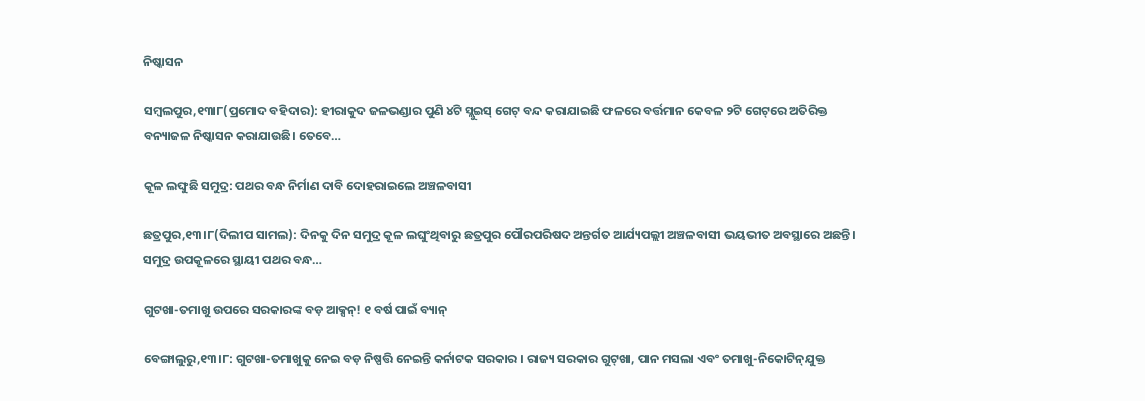ନିଷ୍କାସନ

ସମ୍ବଲପୁର,୧୩ା୮(ପ୍ରମୋଦ ବହିଦାର): ହୀରାକୁଦ ଜଳଭଣ୍ଡାର ପୁଣି ୪ଟି ସ୍ଲୁଇସ୍‌ ଗେଟ୍‌ ବନ୍ଦ କରାଯାଇଛି ଫଳରେ ବର୍ତ୍ତମାନ କେବଳ ୨ଟି ଗେଟ୍‌ରେ ଅତିରିକ୍ତ ବନ୍ୟାଜଳ ନିଷ୍କାସନ କରାଯାଉଛି। ତେବେ…

କୂଳ ଲଙ୍ଘୁଛି ସମୁଦ୍ର: ପଥର ବନ୍ଧ ନିର୍ମାଣ ଦାବି ଦୋହରାଇଲେ ଅଞ୍ଚଳବାସୀ

ଛତ୍ରପୁର,୧୩।୮(ଦିଲୀପ ସାମଲ): ଦିନକୁ ଦିନ ସମୁଦ୍ର କୂଳ ଲଘୁଂଥିବାରୁ ଛତ୍ରପୁର ପୌରପରିଷଦ ଅନ୍ତର୍ଗତ ଆର୍ଯ୍ୟପଲ୍ଲୀ ଅଞ୍ଚଳବାସୀ ଭୟଭୀତ ଅବସ୍ଥାରେ ଅଛନ୍ତି। ସମୁଦ୍ର ଉପକୂଳରେ ସ୍ଥାୟୀ ପଥର ବନ୍ଧ…

ଗୁଟଖା-ତମାଖୁ ଉପରେ ସରକାରଙ୍କ ବଡ଼ ଆକ୍ସନ୍! ୧ ବର୍ଷ ପାଇଁ ବ୍ୟାନ୍

ବେଙ୍ଗାଲୁରୁ,୧୩।୮: ଗୁଟଖା-ତମାଖୁକୁ ନେଇ ବଡ଼ ନିଷ୍ପତ୍ତି ନେଇନ୍ତି କର୍ନାଟକ ସରକାର । ରାଜ୍ୟ ସରକାର ଗୁଟ୍‌ଖା, ପାନ ମସଲା ଏବଂ ତମାଖୁ-ନିକୋଟିନ୍‌ଯୁକ୍ତ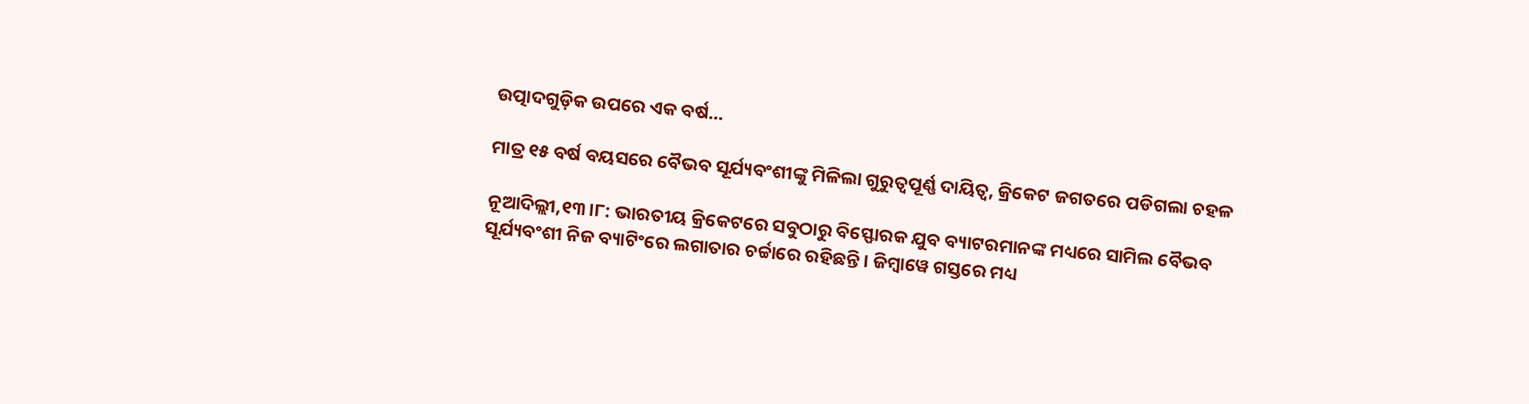ଉତ୍ପାଦଗୁଡ଼ିକ ଉପରେ ଏକ ବର୍ଷ…

ମାତ୍ର ୧୫ ବର୍ଷ ବୟସରେ ବୈଭବ ସୂର୍ଯ୍ୟବଂଶୀଙ୍କୁ ମିଳିଲା ଗୁରୁତ୍ୱପୂର୍ଣ୍ଣ ଦାୟିତ୍ୱ, କ୍ରିକେଟ ଜଗତରେ ପଡିଗଲା ଚହଳ

ନୂଆଦିଲ୍ଲୀ,୧୩।୮: ଭାରତୀୟ କ୍ରିକେଟରେ ସବୁଠାରୁ ବିସ୍ଫୋରକ ଯୁବ ବ୍ୟାଟରମାନଙ୍କ ମଧ୍ୟରେ ସାମିଲ ବୈଭବ ସୂର୍ଯ୍ୟବଂଶୀ ନିଜ ବ୍ୟାଟିଂରେ ଲଗାତାର ଚର୍ଚ୍ଚାରେ ରହିଛନ୍ତି। ଜିମ୍ବାୱେ ଗସ୍ତରେ ମଧ୍ୟ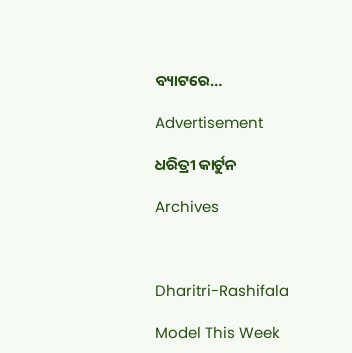ବ୍ୟାଟରେ…

Advertisement

ଧରିତ୍ରୀ କାର୍ଟୁନ

Archives



Dharitri-Rashifala

Model This Week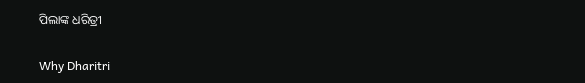ପିଲାଙ୍କ ଧରିତ୍ରୀ

Why Dharitri